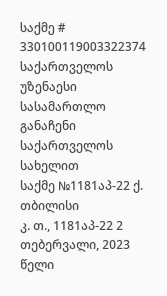საქმე # 330100119003322374
საქართველოს უზენაესი სასამართლო
განაჩენი
საქართველოს სახელით
საქმე №1181აპ-22 ქ. თბილისი
კ. თ., 1181აპ-22 2 თებერვალი, 2023 წელი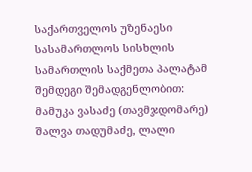საქართველოს უზენაესი სასამართლოს სისხლის სამართლის საქმეთა პალატამ შემდეგი შემადგენლობით:
მამუკა ვასაძე (თავმჯდომარე)
შალვა თადუმაძე, ლალი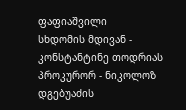ფაფიაშვილი
სხდომის მდივან - კონსტანტინე თოდრიას
პროკურორ - ნიკოლოზ დგებუაძის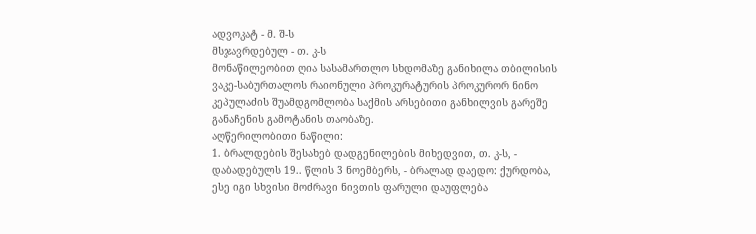ადვოკატ - მ. შ-ს
მსჯავრდებულ - თ. კ-ს
მონაწილეობით ღია სასამართლო სხდომაზე განიხილა თბილისის ვაკე-საბურთალოს რაიონული პროკურატურის პროკურორ ნინო კეპულაძის შუამდგომლობა საქმის არსებითი განხილვის გარეშე განაჩენის გამოტანის თაობაზე.
აღწერილობითი ნაწილი:
1. ბრალდების შესახებ დადგენილების მიხედვით, თ. კ-ს, - დაბადებულს 19.. წლის 3 ნოემბერს, - ბრალად დაედო: ქურდობა, ესე იგი სხვისი მოძრავი ნივთის ფარული დაუფლება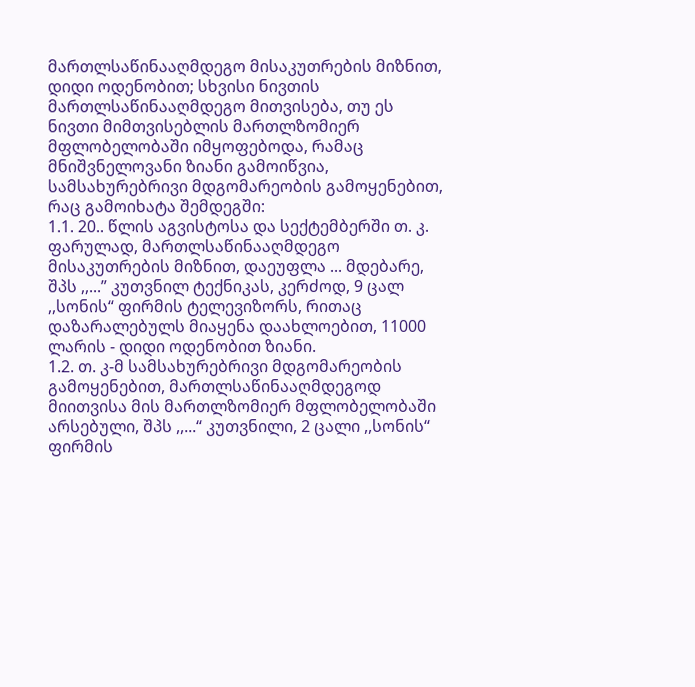მართლსაწინააღმდეგო მისაკუთრების მიზნით, დიდი ოდენობით; სხვისი ნივთის მართლსაწინააღმდეგო მითვისება, თუ ეს ნივთი მიმთვისებლის მართლზომიერ მფლობელობაში იმყოფებოდა, რამაც მნიშვნელოვანი ზიანი გამოიწვია, სამსახურებრივი მდგომარეობის გამოყენებით, რაც გამოიხატა შემდეგში:
1.1. 20.. წლის აგვისტოსა და სექტემბერში თ. კ. ფარულად, მართლსაწინააღმდეგო მისაკუთრების მიზნით, დაეუფლა ... მდებარე, შპს ,,...” კუთვნილ ტექნიკას, კერძოდ, 9 ცალ ,,სონის“ ფირმის ტელევიზორს, რითაც დაზარალებულს მიაყენა დაახლოებით, 11000 ლარის - დიდი ოდენობით ზიანი.
1.2. თ. კ-მ სამსახურებრივი მდგომარეობის გამოყენებით, მართლსაწინააღმდეგოდ მიითვისა მის მართლზომიერ მფლობელობაში არსებული, შპს ,,...“ კუთვნილი, 2 ცალი ,,სონის“ ფირმის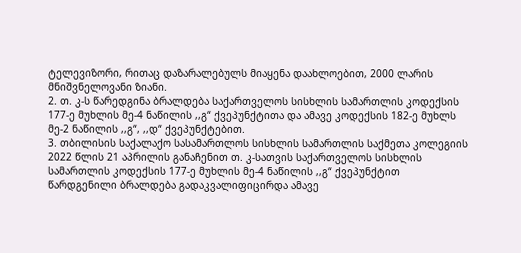ტელევიზორი, რითაც დაზარალებულს მიაყენა დაახლოებით, 2000 ლარის მნიშვნელოვანი ზიანი.
2. თ. კ-ს წარედგინა ბრალდება საქართველოს სისხლის სამართლის კოდექსის 177-ე მუხლის მე-4 ნაწილის ,,გ“ ქვეპუნქტითა და ამავე კოდექსის 182-ე მუხლს მე-2 ნაწილის ,,გ“, ,,დ“ ქვეპუნქტებით.
3. თბილისის საქალაქო სასამართლოს სისხლის სამართლის საქმეთა კოლეგიის 2022 წლის 21 აპრილის განაჩენით თ. კ-სათვის საქართველოს სისხლის სამართლის კოდექსის 177-ე მუხლის მე-4 ნაწილის ,,გ“ ქვეპუნქტით წარდგენილი ბრალდება გადაკვალიფიცირდა ამავე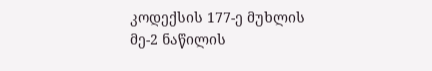კოდექსის 177-ე მუხლის მე-2 ნაწილის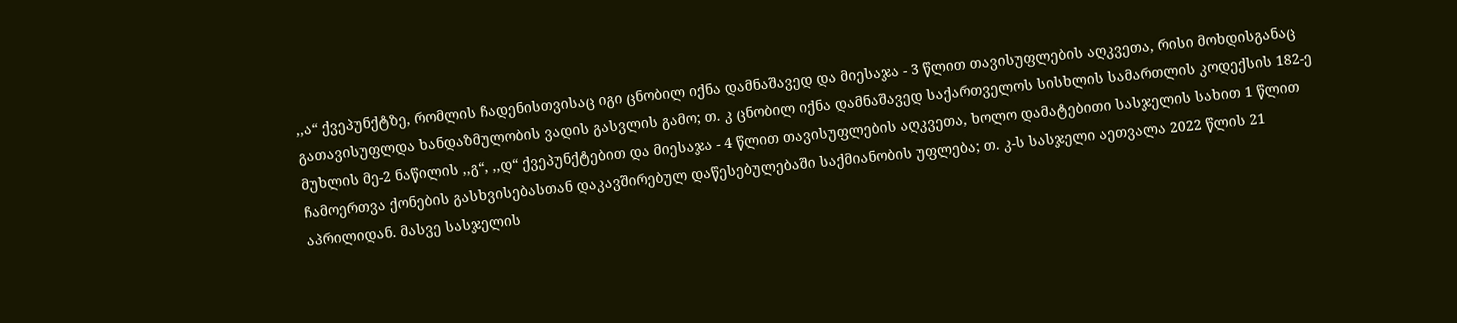,,ა“ ქვეპუნქტზე, რომლის ჩადენისთვისაც იგი ცნობილ იქნა დამნაშავედ და მიესაჯა - 3 წლით თავისუფლების აღკვეთა, რისი მოხდისგანაც გათავისუფლდა ხანდაზმულობის ვადის გასვლის გამო; თ. კ ცნობილ იქნა დამნაშავედ საქართველოს სისხლის სამართლის კოდექსის 182-ე მუხლის მე-2 ნაწილის ,,გ“, ,,დ“ ქვეპუნქტებით და მიესაჯა - 4 წლით თავისუფლების აღკვეთა, ხოლო დამატებითი სასჯელის სახით 1 წლით ჩამოერთვა ქონების გასხვისებასთან დაკავშირებულ დაწესებულებაში საქმიანობის უფლება; თ. კ-ს სასჯელი აეთვალა 2022 წლის 21 აპრილიდან. მასვე სასჯელის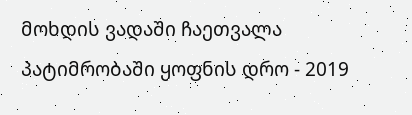მოხდის ვადაში ჩაეთვალა პატიმრობაში ყოფნის დრო - 2019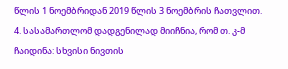წლის 1 ნოემბრიდან 2019 წლის 3 ნოემბრის ჩათვლით.
4. სასამართლომ დადგენილად მიიჩნია, რომ თ. კ-მ ჩაიდინა: სხვისი ნივთის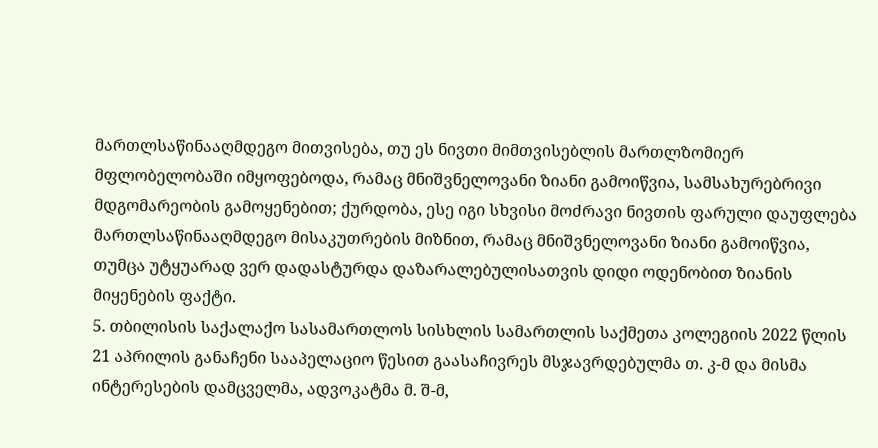მართლსაწინააღმდეგო მითვისება, თუ ეს ნივთი მიმთვისებლის მართლზომიერ მფლობელობაში იმყოფებოდა, რამაც მნიშვნელოვანი ზიანი გამოიწვია, სამსახურებრივი მდგომარეობის გამოყენებით; ქურდობა, ესე იგი სხვისი მოძრავი ნივთის ფარული დაუფლება მართლსაწინააღმდეგო მისაკუთრების მიზნით, რამაც მნიშვნელოვანი ზიანი გამოიწვია, თუმცა უტყუარად ვერ დადასტურდა დაზარალებულისათვის დიდი ოდენობით ზიანის მიყენების ფაქტი.
5. თბილისის საქალაქო სასამართლოს სისხლის სამართლის საქმეთა კოლეგიის 2022 წლის 21 აპრილის განაჩენი სააპელაციო წესით გაასაჩივრეს მსჯავრდებულმა თ. კ-მ და მისმა ინტერესების დამცველმა, ადვოკატმა მ. შ-მ,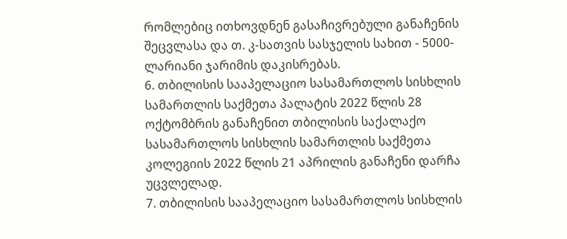რომლებიც ითხოვდნენ გასაჩივრებული განაჩენის შეცვლასა და თ. კ-სათვის სასჯელის სახით - 5000-ლარიანი ჯარიმის დაკისრებას.
6. თბილისის სააპელაციო სასამართლოს სისხლის სამართლის საქმეთა პალატის 2022 წლის 28 ოქტომბრის განაჩენით თბილისის საქალაქო სასამართლოს სისხლის სამართლის საქმეთა კოლეგიის 2022 წლის 21 აპრილის განაჩენი დარჩა უცვლელად.
7. თბილისის სააპელაციო სასამართლოს სისხლის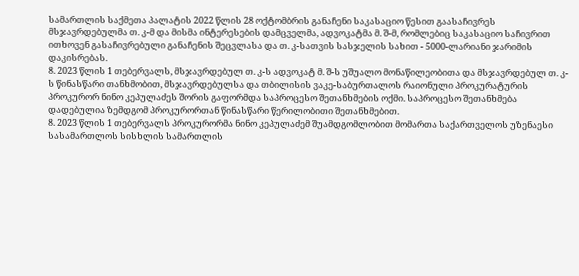სამართლის საქმეთა პალატის 2022 წლის 28 ოქტომბრის განაჩენი საკასაციო წესით გაასაჩივრეს მსჯავრდებულმა თ. კ-მ და მისმა ინტერესების დამცველმა, ადვოკატმა მ. შ-მ, რომლებიც საკასაციო საჩივრით ითხოვენ გასაჩივრებული განაჩენის შეცვლასა და თ. კ-სათვის სასჯელის სახით - 5000-ლარიანი ჯარიმის დაკისრებას.
8. 2023 წლის 1 თებერვალს, მსჯავრდებულ თ. კ-ს ადვოკატ მ. შ-ს უშუალო მონაწილეობითა და მსჯავრდებულ თ. კ-ს წინასწარი თანხმობით, მსჯავრდებულსა და თბილისის ვაკე-საბურთალოს რაიონული პროკურატურის პროკურორ ნინო კეპულაძეს შორის გაფორმდა საპროცესო შეთანხმების ოქმი. საპროცესო შეთანხმება დადებულია ზემდგომ პროკურორთან წინასწარი წერილობითი შეთანხმებით.
8. 2023 წლის 1 თებერვალს პროკურორმა ნინო კეპულაძემ შუამდგომლობით მომართა საქართველოს უზენაესი სასამართლოს სისხლის სამართლის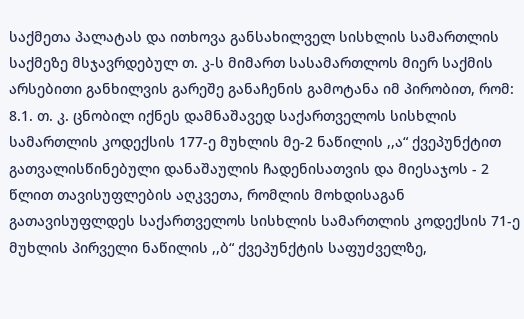საქმეთა პალატას და ითხოვა განსახილველ სისხლის სამართლის საქმეზე მსჯავრდებულ თ. კ-ს მიმართ სასამართლოს მიერ საქმის არსებითი განხილვის გარეშე განაჩენის გამოტანა იმ პირობით, რომ:
8.1. თ. კ. ცნობილ იქნეს დამნაშავედ საქართველოს სისხლის სამართლის კოდექსის 177-ე მუხლის მე-2 ნაწილის ,,ა“ ქვეპუნქტით გათვალისწინებული დანაშაულის ჩადენისათვის და მიესაჯოს - 2 წლით თავისუფლების აღკვეთა, რომლის მოხდისაგან გათავისუფლდეს საქართველოს სისხლის სამართლის კოდექსის 71-ე მუხლის პირველი ნაწილის ,,ბ“ ქვეპუნქტის საფუძველზე,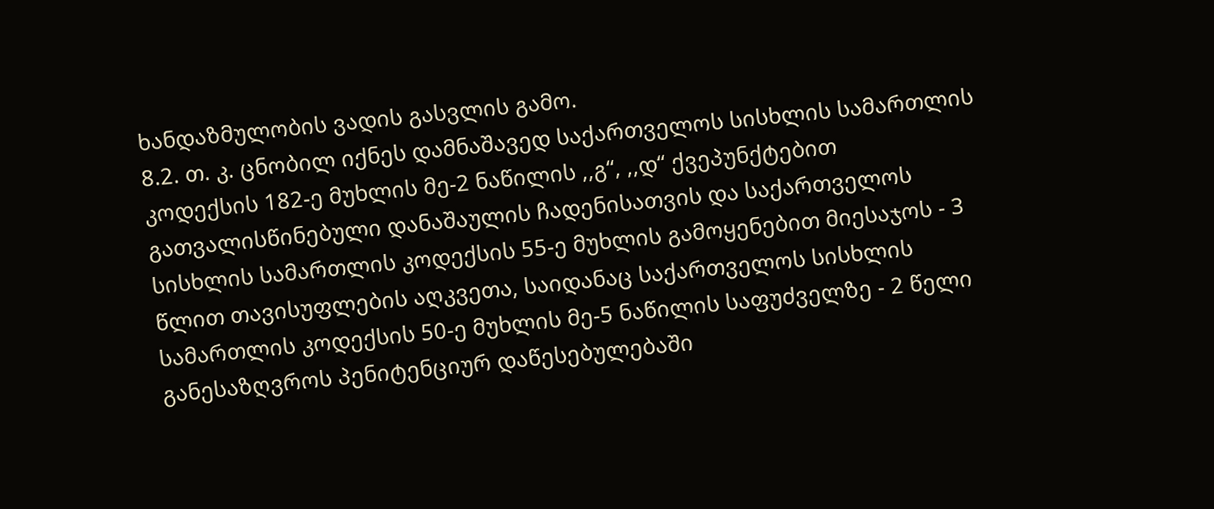ხანდაზმულობის ვადის გასვლის გამო.
8.2. თ. კ. ცნობილ იქნეს დამნაშავედ საქართველოს სისხლის სამართლის კოდექსის 182-ე მუხლის მე-2 ნაწილის ,,გ“, ,,დ“ ქვეპუნქტებით გათვალისწინებული დანაშაულის ჩადენისათვის და საქართველოს სისხლის სამართლის კოდექსის 55-ე მუხლის გამოყენებით მიესაჯოს - 3 წლით თავისუფლების აღკვეთა, საიდანაც საქართველოს სისხლის სამართლის კოდექსის 50-ე მუხლის მე-5 ნაწილის საფუძველზე - 2 წელი განესაზღვროს პენიტენციურ დაწესებულებაში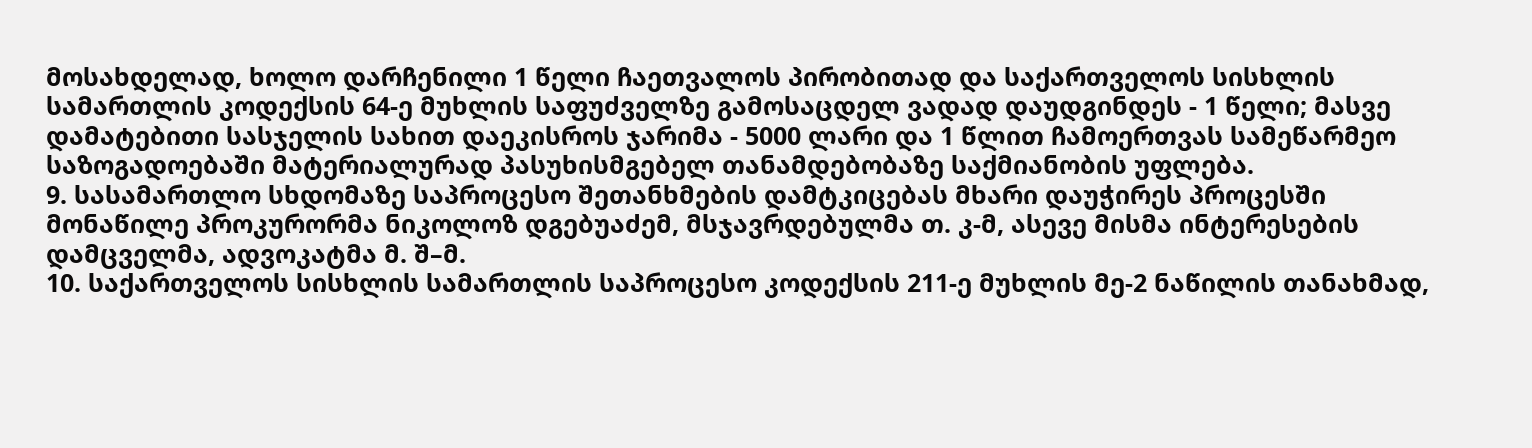მოსახდელად, ხოლო დარჩენილი 1 წელი ჩაეთვალოს პირობითად და საქართველოს სისხლის სამართლის კოდექსის 64-ე მუხლის საფუძველზე გამოსაცდელ ვადად დაუდგინდეს - 1 წელი; მასვე დამატებითი სასჯელის სახით დაეკისროს ჯარიმა - 5000 ლარი და 1 წლით ჩამოერთვას სამეწარმეო საზოგადოებაში მატერიალურად პასუხისმგებელ თანამდებობაზე საქმიანობის უფლება.
9. სასამართლო სხდომაზე საპროცესო შეთანხმების დამტკიცებას მხარი დაუჭირეს პროცესში მონაწილე პროკურორმა ნიკოლოზ დგებუაძემ, მსჯავრდებულმა თ. კ-მ, ასევე მისმა ინტერესების დამცველმა, ადვოკატმა მ. შ–მ.
10. საქართველოს სისხლის სამართლის საპროცესო კოდექსის 211-ე მუხლის მე-2 ნაწილის თანახმად,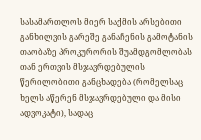სასამართლოს მიერ საქმის არსებითი განხილვის გარეშე განაჩენის გამოტანის თაობაზე პროკურორის შუამდგომლობას თან ერთვის მსჯავრდებულის წერილობითი განცხადება (რომელსაც ხელს აწერენ მსჯავრდებული და მისი ადვოკატი), სადაც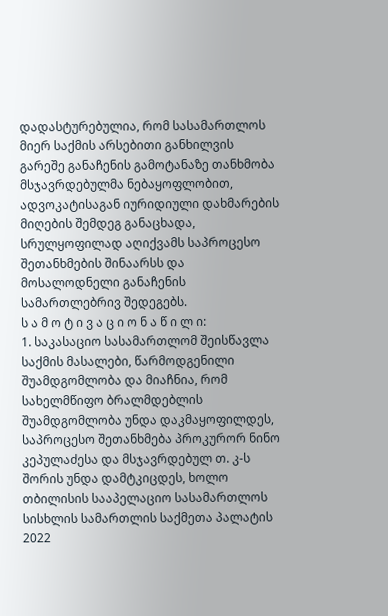დადასტურებულია, რომ სასამართლოს მიერ საქმის არსებითი განხილვის გარეშე განაჩენის გამოტანაზე თანხმობა მსჯავრდებულმა ნებაყოფლობით, ადვოკატისაგან იურიდიული დახმარების მიღების შემდეგ განაცხადა, სრულყოფილად აღიქვამს საპროცესო შეთანხმების შინაარსს და მოსალოდნელი განაჩენის სამართლებრივ შედეგებს.
ს ა მ ო ტ ი ვ ა ც ი ო ნ ა წ ი ლ ი:
1. საკასაციო სასამართლომ შეისწავლა საქმის მასალები, წარმოდგენილი შუამდგომლობა და მიაჩნია, რომ სახელმწიფო ბრალმდებლის შუამდგომლობა უნდა დაკმაყოფილდეს, საპროცესო შეთანხმება პროკურორ ნინო კეპულაძესა და მსჯავრდებულ თ. კ-ს შორის უნდა დამტკიცდეს, ხოლო თბილისის სააპელაციო სასამართლოს სისხლის სამართლის საქმეთა პალატის 2022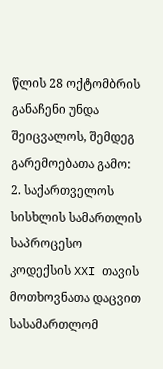წლის 28 ოქტომბრის განაჩენი უნდა შეიცვალოს, შემდეგ გარემოებათა გამო:
2. საქართველოს სისხლის სამართლის საპროცესო კოდექსის XXI თავის მოთხოვნათა დაცვით სასამართლომ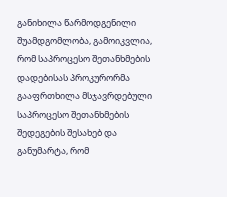განიხილა წარმოდგენილი შუამდგომლობა, გამოიკვლია, რომ საპროცესო შეთანხმების დადებისას პროკურორმა გააფრთხილა მსჯავრდებული საპროცესო შეთანხმების შედეგების შესახებ და განუმარტა, რომ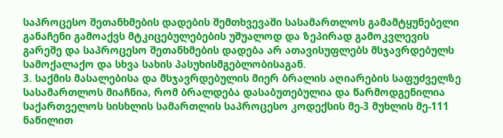საპროცესო შეთანხმების დადების შემთხვევაში სასამართლოს გამამტყუნებელი განაჩენი გამოაქვს მტკიცებულებების უშუალოდ და ზეპირად გამოკვლევის გარეშე და საპროცესო შეთანხმების დადება არ ათავისუფლებს მსჯავრდებულს სამოქალაქო და სხვა სახის პასუხისმგებლობისაგან.
3. საქმის მასალებისა და მსჯავრდებულის მიერ ბრალის აღიარების საფუძველზე სასამართლოს მიაჩნია, რომ ბრალდება დასაბუთებულია და წარმოდგენილია საქართველოს სისხლის სამართლის საპროცესო კოდექსის მე-3 მუხლის მე-111 ნაწილით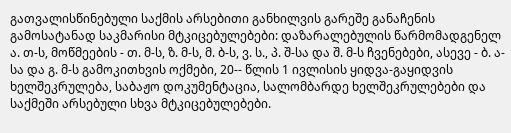გათვალისწინებული საქმის არსებითი განხილვის გარეშე განაჩენის გამოსატანად საკმარისი მტკიცებულებები: დაზარალებულის წარმომადგენელ ა. თ-ს, მოწმეების - თ. მ-ს, ზ. მ-ს, მ. ბ-ს, ვ. ს., პ. შ-სა და შ. მ-ს ჩვენებები, ასევე - ბ. ა-სა და გ. მ-ს გამოკითხვის ოქმები, 20-- წლის 1 ივლისის ყიდვა-გაყიდვის ხელშეკრულება, საბაჟო დოკუმენტაცია, სალომბარდე ხელშეკრულებები და საქმეში არსებული სხვა მტკიცებულებები.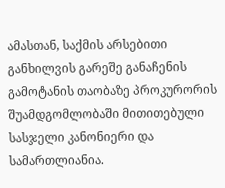ამასთან, საქმის არსებითი განხილვის გარეშე განაჩენის გამოტანის თაობაზე პროკურორის შუამდგომლობაში მითითებული სასჯელი კანონიერი და სამართლიანია.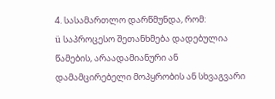4. სასამართლო დარწმუნდა, რომ:
ü საპროცესო შეთანხმება დადებულია წამების, არაადამიანური ან დამამცირებელი მოპყრობის ან სხვაგვარი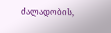ძალადობის,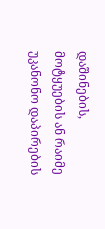დაშინების, მოტყუების ან რაიმე უკანონო დაპირების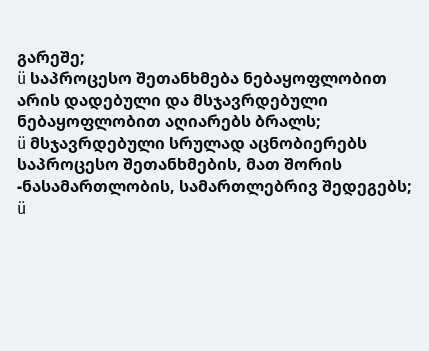გარეშე;
ü საპროცესო შეთანხმება ნებაყოფლობით არის დადებული და მსჯავრდებული ნებაყოფლობით აღიარებს ბრალს;
ü მსჯავრდებული სრულად აცნობიერებს საპროცესო შეთანხმების, მათ შორის -ნასამართლობის, სამართლებრივ შედეგებს;
ü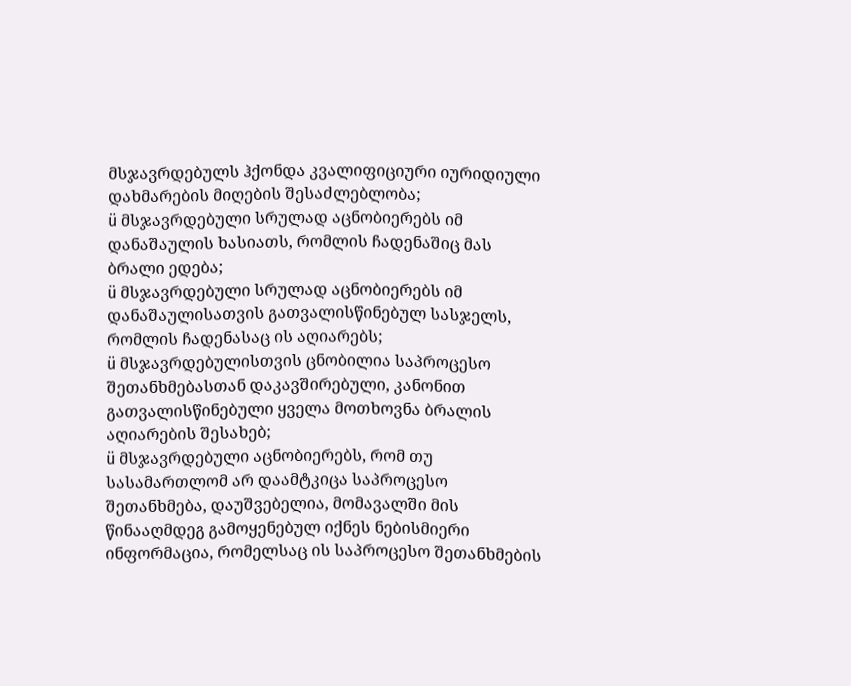მსჯავრდებულს ჰქონდა კვალიფიციური იურიდიული დახმარების მიღების შესაძლებლობა;
ü მსჯავრდებული სრულად აცნობიერებს იმ დანაშაულის ხასიათს, რომლის ჩადენაშიც მას ბრალი ედება;
ü მსჯავრდებული სრულად აცნობიერებს იმ დანაშაულისათვის გათვალისწინებულ სასჯელს, რომლის ჩადენასაც ის აღიარებს;
ü მსჯავრდებულისთვის ცნობილია საპროცესო შეთანხმებასთან დაკავშირებული, კანონით გათვალისწინებული ყველა მოთხოვნა ბრალის აღიარების შესახებ;
ü მსჯავრდებული აცნობიერებს, რომ თუ სასამართლომ არ დაამტკიცა საპროცესო შეთანხმება, დაუშვებელია, მომავალში მის წინააღმდეგ გამოყენებულ იქნეს ნებისმიერი ინფორმაცია, რომელსაც ის საპროცესო შეთანხმების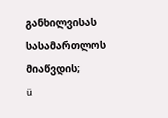განხილვისას სასამართლოს მიაწვდის;
ü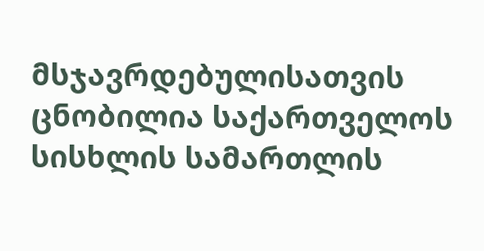მსჯავრდებულისათვის ცნობილია საქართველოს სისხლის სამართლის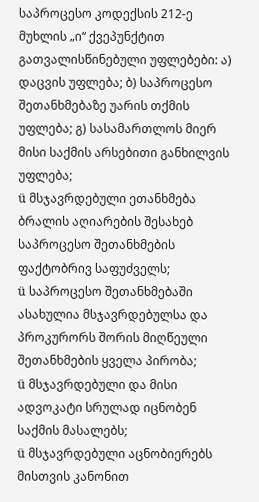საპროცესო კოდექსის 212-ე მუხლის „ი“ ქვეპუნქტით გათვალისწინებული უფლებები: ა) დაცვის უფლება; ბ) საპროცესო შეთანხმებაზე უარის თქმის უფლება; გ) სასამართლოს მიერ მისი საქმის არსებითი განხილვის უფლება;
ü მსჯავრდებული ეთანხმება ბრალის აღიარების შესახებ საპროცესო შეთანხმების ფაქტობრივ საფუძველს;
ü საპროცესო შეთანხმებაში ასახულია მსჯავრდებულსა და პროკურორს შორის მიღწეული შეთანხმების ყველა პირობა;
ü მსჯავრდებული და მისი ადვოკატი სრულად იცნობენ საქმის მასალებს;
ü მსჯავრდებული აცნობიერებს მისთვის კანონით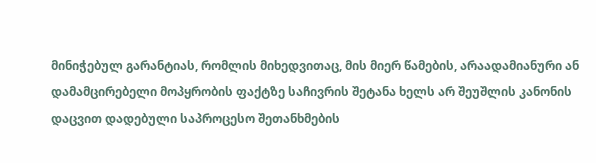მინიჭებულ გარანტიას, რომლის მიხედვითაც, მის მიერ წამების, არაადამიანური ან დამამცირებელი მოპყრობის ფაქტზე საჩივრის შეტანა ხელს არ შეუშლის კანონის დაცვით დადებული საპროცესო შეთანხმების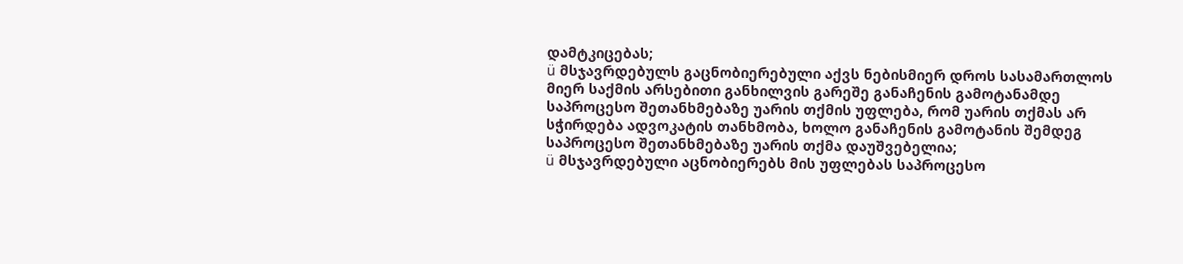დამტკიცებას;
ü მსჯავრდებულს გაცნობიერებული აქვს ნებისმიერ დროს სასამართლოს მიერ საქმის არსებითი განხილვის გარეშე განაჩენის გამოტანამდე საპროცესო შეთანხმებაზე უარის თქმის უფლება, რომ უარის თქმას არ სჭირდება ადვოკატის თანხმობა, ხოლო განაჩენის გამოტანის შემდეგ საპროცესო შეთანხმებაზე უარის თქმა დაუშვებელია;
ü მსჯავრდებული აცნობიერებს მის უფლებას საპროცესო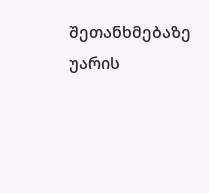შეთანხმებაზე უარის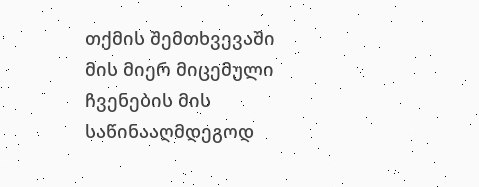თქმის შემთხვევაში მის მიერ მიცემული ჩვენების მის საწინააღმდეგოდ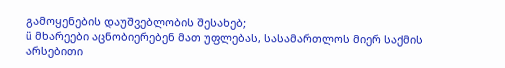გამოყენების დაუშვებლობის შესახებ;
ü მხარეები აცნობიერებენ მათ უფლებას, სასამართლოს მიერ საქმის არსებითი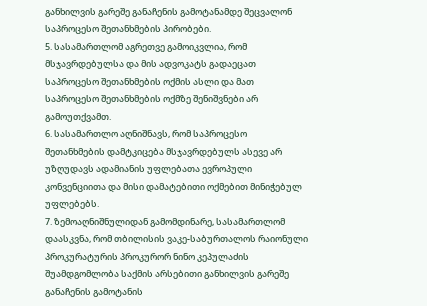განხილვის გარეშე განაჩენის გამოტანამდე შეცვალონ საპროცესო შეთანხმების პირობები.
5. სასამართლომ აგრეთვე გამოიკვლია, რომ მსჯავრდებულსა და მის ადვოკატს გადაეცათ საპროცესო შეთანხმების ოქმის ასლი და მათ საპროცესო შეთანხმების ოქმზე შენიშვნები არ გამოუთქვამთ.
6. სასამართლო აღნიშნავს, რომ საპროცესო შეთანხმების დამტკიცება მსჯავრდებულს ასევე არ უზღუდავს ადამიანის უფლებათა ევროპული კონვენციითა და მისი დამატებითი ოქმებით მინიჭებულ უფლებებს.
7. ზემოაღნიშნულიდან გამომდინარე, სასამართლომ დაასკვნა, რომ თბილისის ვაკე-საბურთალოს რაიონული პროკურატურის პროკურორ ნინო კეპულაძის შუამდგომლობა საქმის არსებითი განხილვის გარეშე განაჩენის გამოტანის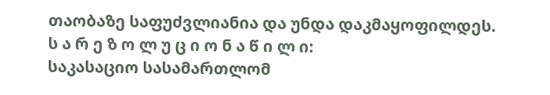თაობაზე საფუძვლიანია და უნდა დაკმაყოფილდეს.
ს ა რ ე ზ ო ლ უ ც ი ო ნ ა წ ი ლ ი:
საკასაციო სასამართლომ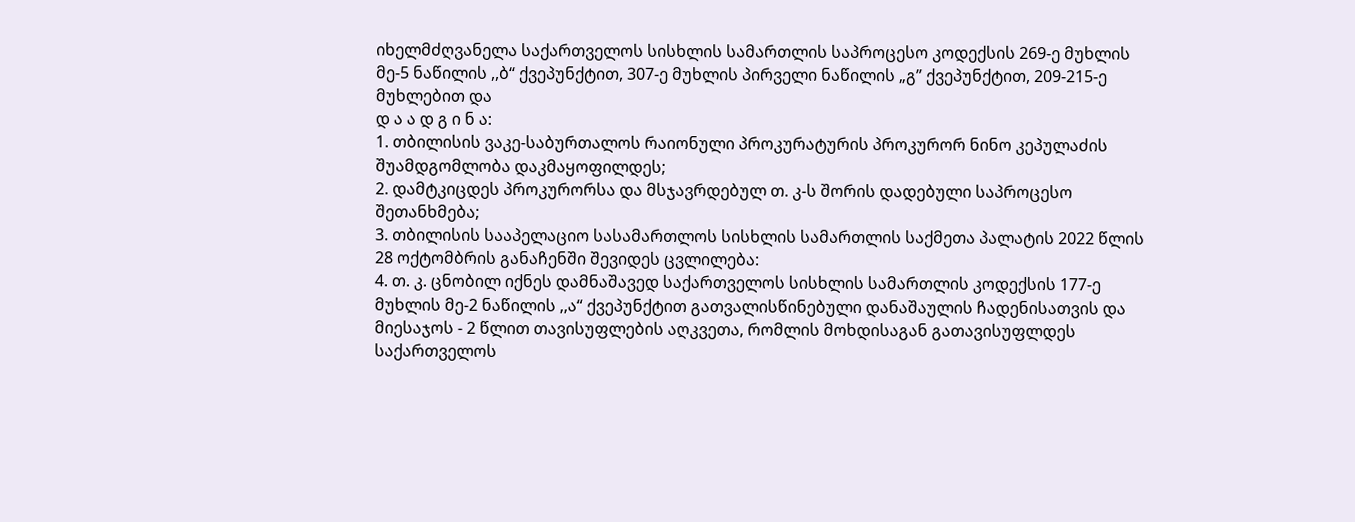იხელმძღვანელა საქართველოს სისხლის სამართლის საპროცესო კოდექსის 269-ე მუხლის მე-5 ნაწილის ,,ბ“ ქვეპუნქტით, 307-ე მუხლის პირველი ნაწილის „გ” ქვეპუნქტით, 209-215-ე მუხლებით და
დ ა ა დ გ ი ნ ა:
1. თბილისის ვაკე-საბურთალოს რაიონული პროკურატურის პროკურორ ნინო კეპულაძის შუამდგომლობა დაკმაყოფილდეს;
2. დამტკიცდეს პროკურორსა და მსჯავრდებულ თ. კ-ს შორის დადებული საპროცესო შეთანხმება;
3. თბილისის სააპელაციო სასამართლოს სისხლის სამართლის საქმეთა პალატის 2022 წლის 28 ოქტომბრის განაჩენში შევიდეს ცვლილება:
4. თ. კ. ცნობილ იქნეს დამნაშავედ საქართველოს სისხლის სამართლის კოდექსის 177-ე მუხლის მე-2 ნაწილის ,,ა“ ქვეპუნქტით გათვალისწინებული დანაშაულის ჩადენისათვის და მიესაჯოს - 2 წლით თავისუფლების აღკვეთა, რომლის მოხდისაგან გათავისუფლდეს საქართველოს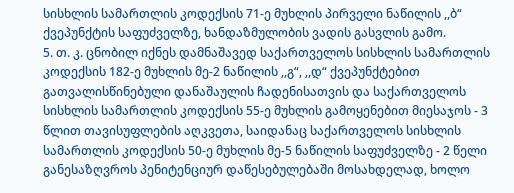სისხლის სამართლის კოდექსის 71-ე მუხლის პირველი ნაწილის ,,ბ“ ქვეპუნქტის საფუძველზე, ხანდაზმულობის ვადის გასვლის გამო.
5. თ. კ. ცნობილ იქნეს დამნაშავედ საქართველოს სისხლის სამართლის კოდექსის 182-ე მუხლის მე-2 ნაწილის ,,გ“, ,,დ“ ქვეპუნქტებით გათვალისწინებული დანაშაულის ჩადენისათვის და საქართველოს სისხლის სამართლის კოდექსის 55-ე მუხლის გამოყენებით მიესაჯოს - 3 წლით თავისუფლების აღკვეთა, საიდანაც საქართველოს სისხლის სამართლის კოდექსის 50-ე მუხლის მე-5 ნაწილის საფუძველზე - 2 წელი განესაზღვროს პენიტენციურ დაწესებულებაში მოსახდელად, ხოლო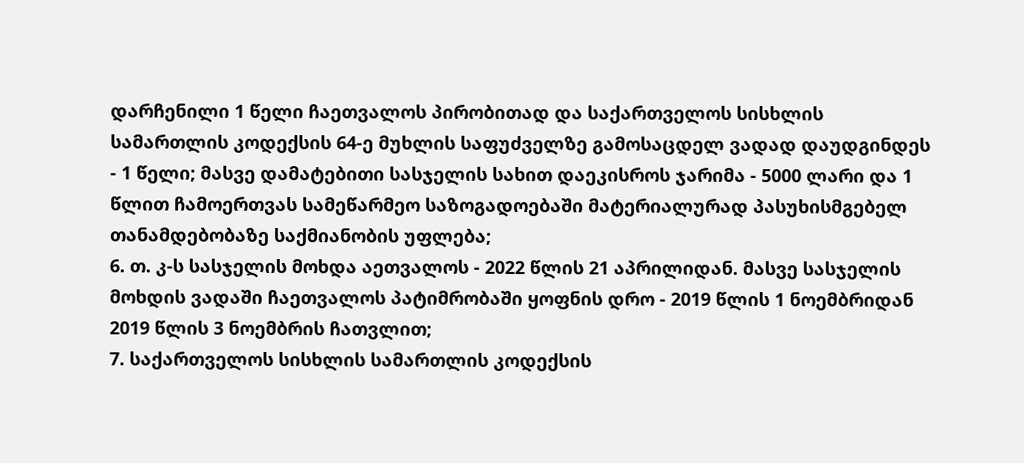დარჩენილი 1 წელი ჩაეთვალოს პირობითად და საქართველოს სისხლის სამართლის კოდექსის 64-ე მუხლის საფუძველზე გამოსაცდელ ვადად დაუდგინდეს - 1 წელი; მასვე დამატებითი სასჯელის სახით დაეკისროს ჯარიმა - 5000 ლარი და 1 წლით ჩამოერთვას სამეწარმეო საზოგადოებაში მატერიალურად პასუხისმგებელ თანამდებობაზე საქმიანობის უფლება;
6. თ. კ-ს სასჯელის მოხდა აეთვალოს - 2022 წლის 21 აპრილიდან. მასვე სასჯელის მოხდის ვადაში ჩაეთვალოს პატიმრობაში ყოფნის დრო - 2019 წლის 1 ნოემბრიდან 2019 წლის 3 ნოემბრის ჩათვლით;
7. საქართველოს სისხლის სამართლის კოდექსის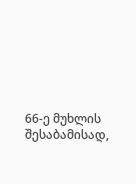66-ე მუხლის შესაბამისად,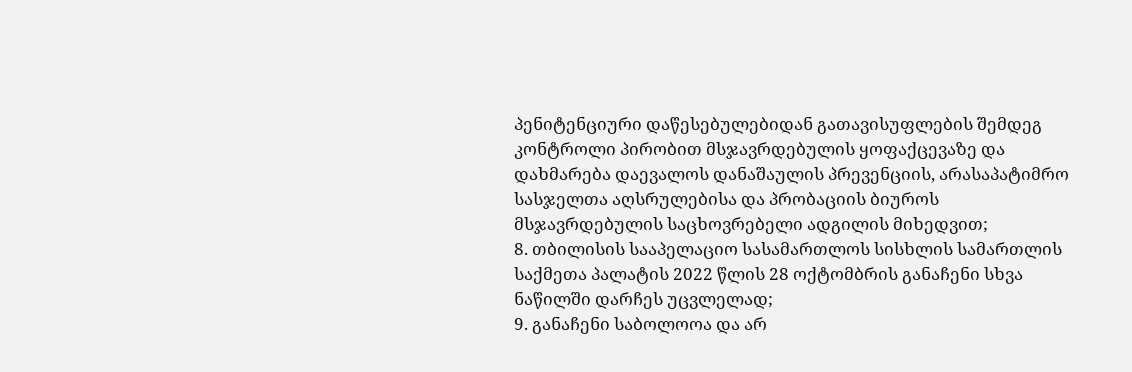პენიტენციური დაწესებულებიდან გათავისუფლების შემდეგ კონტროლი პირობით მსჯავრდებულის ყოფაქცევაზე და დახმარება დაევალოს დანაშაულის პრევენციის, არასაპატიმრო სასჯელთა აღსრულებისა და პრობაციის ბიუროს მსჯავრდებულის საცხოვრებელი ადგილის მიხედვით;
8. თბილისის სააპელაციო სასამართლოს სისხლის სამართლის საქმეთა პალატის 2022 წლის 28 ოქტომბრის განაჩენი სხვა ნაწილში დარჩეს უცვლელად;
9. განაჩენი საბოლოოა და არ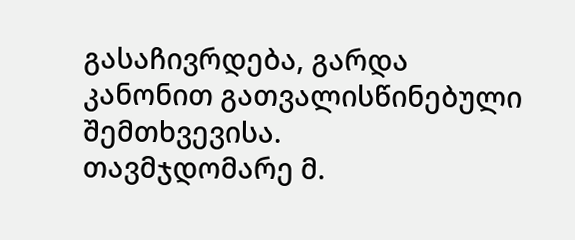გასაჩივრდება, გარდა კანონით გათვალისწინებული შემთხვევისა.
თავმჯდომარე მ.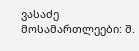ვასაძე
მოსამართლეები: შ.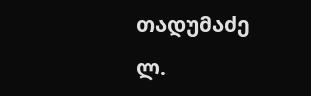თადუმაძე
ლ.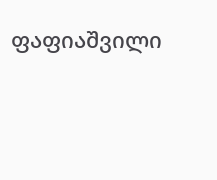ფაფიაშვილი